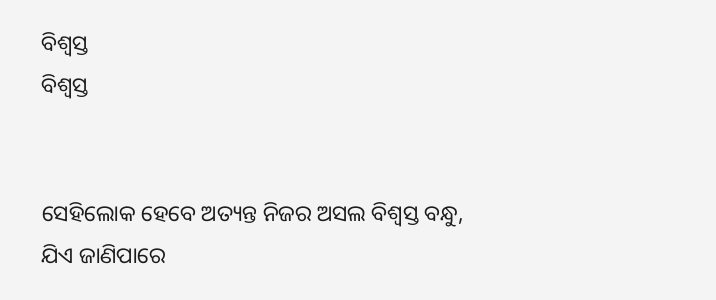ବିଶ୍ଵସ୍ତ
ବିଶ୍ଵସ୍ତ


ସେହିଲୋକ ହେବେ ଅତ୍ୟନ୍ତ ନିଜର ଅସଲ ବିଶ୍ଵସ୍ତ ବନ୍ଧୁ,
ଯିଏ ଜାଣିପାରେ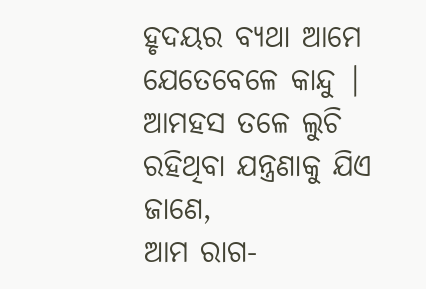ହୃଦୟର ବ୍ୟଥା ଆମେ ଯେତେବେଳେ କାନ୍ଦୁ |
ଆମହସ ତଳେ ଲୁଚି ରହିଥିବା ଯନ୍ତ୍ରଣାକୁ ଯିଏ ଜାଣେ,
ଆମ ରାଗ-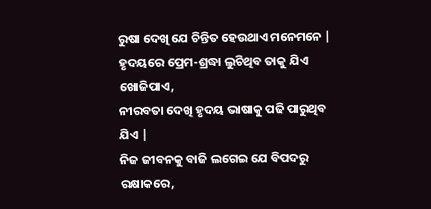ରୁଷା ଦେଖି ଯେ ଚିନ୍ତିତ ହେଉଥାଏ ମନେମନେ |
ହୃଦୟରେ ପ୍ରେମ-ଶ୍ରଦ୍ଧା ଲୁଚିଥିବ ତାକୁ ଯିଏ ଖୋଜିପାଏ,
ନୀରବତା ଦେଖି ହୃଦୟ ଭାଷାକୁ ପଢି ପାରୁଥିବ ଯିଏ |
ନିଜ ଜୀବନକୁ ବାଜି ଲଗେଇ ଯେ ବିପଦରୁ ରକ୍ଷାକରେ,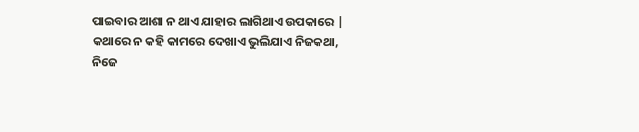ପାଇବାର ଆଶା ନ ଥାଏ ଯାହାର ଲାଗିଥାଏ ଉପକାରେ |
କଥାରେ ନ କହି କାମରେ ଦେଖାଏ ଭୁଲିଯାଏ ନିଜକଥା,
ନିଜେ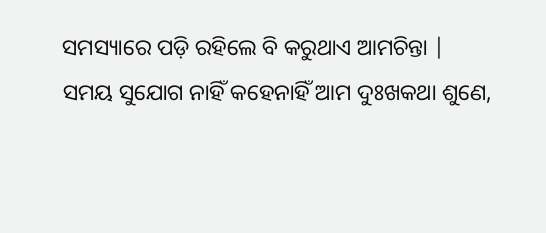ସମସ୍ୟାରେ ପଡ଼ି ରହିଲେ ବି କରୁଥାଏ ଆମଚିନ୍ତା |
ସମୟ ସୁଯୋଗ ନାହିଁ କହେନାହିଁ ଆମ ଦୁଃଖକଥା ଶୁଣେ,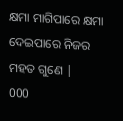କ୍ଷମା ମାଗିପାରେ କ୍ଷମା ଦେଇପାରେ ନିଜର ମହତ ଗୁଣେ |
000